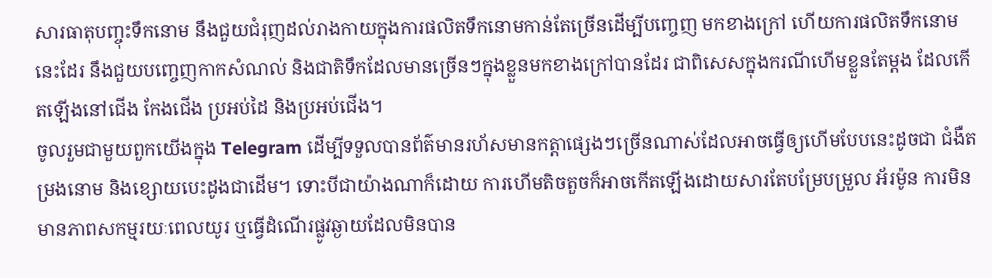សារធាតុបញ្ចុះទឹកនោម នឹងជួយជំរុញដល់រាងកាយក្នុងការផលិតទឹកនោមកាន់តែច្រើនដើម្បីបញ្ចេញ មកខាងក្រៅ ហើយការផលិតទឹកនោមនេះដែរ នឹងជួយបញ្ចេញកាកសំណល់ និងជាតិទឹកដែលមានច្រើនៗក្នុងខ្លួនមកខាងក្រៅបានដែរ ជាពិសេសក្នុងករណីហើមខ្លួនតែម្តង ដែលកើតឡើងនៅជើង កែងជើង ប្រអប់ដៃ និងប្រអប់ជើង។
ចូលរួមជាមួយពួកយើងក្នុង Telegram ដើម្បីទទួលបានព័ត៌មានរហ័សមានកត្តាផ្សេងៗច្រើនណាស់ដែលអាចធ្វើឲ្យហើមបែបនេះដូចជា ជំងឺតម្រងនោម និងខ្សោយបេះដូងជាដើម។ ទោះបីជាយ៉ាងណាក៏ដោយ ការហើមតិចតួចក៏អាចកើតឡើងដោយសារតែបម្រែបម្រួល អ័រម៉ូន ការមិនមានភាពសកម្មរយៈពេលយូរ ឬធ្វើដំណើរផ្លូវឆ្ងាយដែលមិនបាន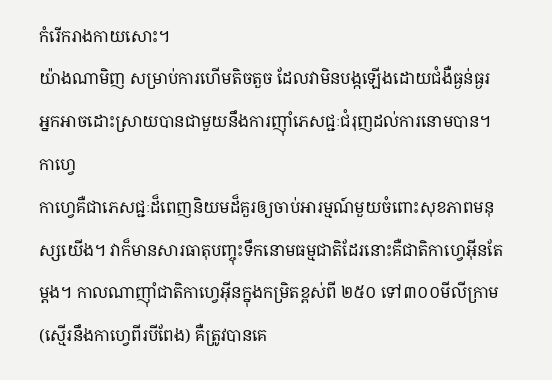កំរើករាងកាយសោះ។
យ៉ាងណាមិញ សម្រាប់ការហើមតិចតួច ដែលវាមិនបង្កឡើងដោយជំងឺធ្ងន់ធ្ងរ អ្នកអាចដោះស្រាយបានជាមួយនឹងការញ៉ាំភេសជ្ជៈជំរុញដល់ការនោមបាន។
កាហ្វេ
កាហ្វេគឺជាភេសជ្ជៈដ៏ពេញនិយមដ៏គួរឲ្យចាប់អារម្មណ៍មួយចំពោះសុខភាពមនុស្សយើង។ វាក៏មានសារធាតុបញ្ចុះទឹកនោមធម្មជាតិដែរនោះគឺជាតិកាហ្វេអ៊ីនតែម្តង។ កាលណាញ៉ាំជាតិកាហ្វេអ៊ីនក្នុងកម្រិតខ្ពស់ពី ២៥០ ទៅ៣០០មីលីក្រាម (ស្មើរនឹងកាហ្វេពីរបីពែង) គឺត្រូវបានគេ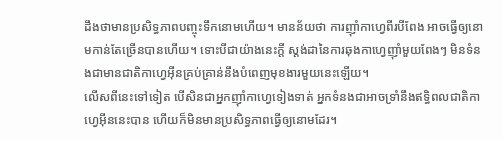ដឹងថាមានប្រសិទ្ធភាពបញ្ចុះទឹកនោមហើយ។ មានន័យថា ការញ៉ាំកាហ្វេពីរបីពែង អាចធ្វើឲ្យនោមកាន់តែច្រើនបានហើយ។ ទោះបីជាយ៉ាងនេះក្តី ស្តង់ដានៃការឆុងកាហ្វេញ៉ាំមួយពែងៗ មិនទំនងជាមានជាតិកាហ្វេអ៊ីនគ្រប់គ្រាន់នឹងបំពេញមុខងារមួយនេះឡើយ។
លើសពីនេះទៅទៀត បើសិនជាអ្នកញ៉ាំកាហ្វេទៀងទាត់ អ្នកទំនងជាអាចទ្រាំនឹងឥទ្ធិពលជាតិកាហ្វេអ៊ីននេះបាន ហើយក៏មិនមានប្រសិទ្ធភាពធ្វើឲ្យនោមដែរ។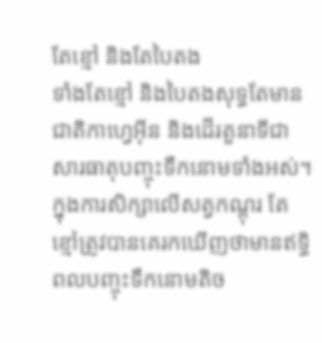តែខ្មៅ និងតែបៃតង
ទាំងតែខ្មៅ និងបៃតងសុទ្ធតែមានជាតិកាហ្វេអ៊ីន និងដើរតួនាទីជាសារធាតុបញ្ចុះទឹកនោមទាំងអស់។ ក្នុងការសិក្សាលើសត្វកណ្តុរ តែខ្មៅត្រូវបានគេរកឃើញថាមានឥទ្ធិពលបញ្ចុះទឹកនោមតិច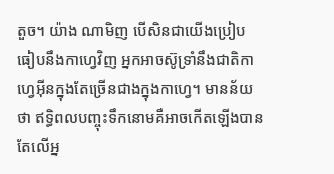តួច។ យ៉ាង ណាមិញ បើសិនជាយើងប្រៀបធៀបនឹងកាហ្វេវិញ អ្នកអាចស៊ូទ្រាំនឹងជាតិកាហ្វេអ៊ីនក្នុងតែច្រើនជាងក្នុងកាហ្វេ។ មានន័យថា ឥទ្ធិពលបញ្ចុះទឹកនោមគឺអាចកើតឡើងបានតែលើអ្ន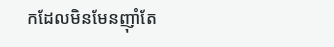កដែលមិនមែនញ៉ាំតែ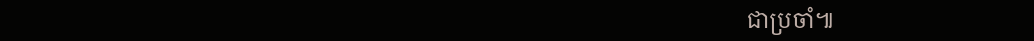ជាប្រចាំ៕